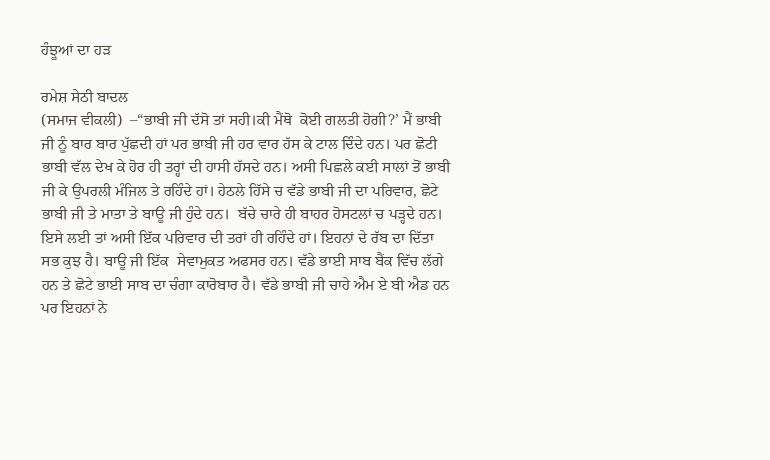ਹੰਝੂਆਂ ਦਾ ਹੜ

ਰਮੇਸ਼ ਸੇਠੀ‌ ਬਾਦਲ
(ਸਮਾਜ ਵੀਕਲੀ)  –“ਭਾਬੀ ਜੀ ਦੱਸੋ ਤਾਂ ਸਹੀ।ਕੀ ਮੈਂਥੋ  ਕੋਈ ਗਲਤੀ ਹੋਗੀ?’ ਮੈਂ ਭਾਬੀ ਜੀ ਨੂੰ ਬਾਰ ਬਾਰ ਪੁੱਛਦੀ ਹਾਂ ਪਰ ਭਾਬੀ ਜੀ ਹਰ ਵਾਰ ਹੱਸ ਕੇ ਟਾਲ ਦਿੰਦੇ ਹਨ। ਪਰ ਛੋਟੀ ਭਾਬੀ ਵੱਲ ਦੇਖ ਕੇ ਹੋਰ ਹੀ ਤਰ੍ਹਾਂ ਦੀ ਹਾਸੀ ਹੱਸਦੇ ਹਨ। ਅਸੀ ਪਿਛਲੇ ਕਈ ਸਾਲਾਂ ਤੋਂ ਭਾਬੀ ਜੀ ਕੇ ਉਪਰਲੀ ਮੰਜਿਲ ਤੇ ਰਹਿੰਦੇ ਹਾਂ। ਹੇਠਲੇ ਹਿੱਸੇ ਚ ਵੱਡੇ ਭਾਬੀ ਜੀ ਦਾ ਪਰਿਵਾਰ, ਛੋਟੇ ਭਾਬੀ ਜੀ ਤੇ ਮਾਤਾ ਤੇ ਬਾਊ ਜੀ ਹੁੰਦੇ ਹਨ।  ਬੱਚੇ ਚਾਰੇ ਹੀ ਬਾਹਰ ਹੋਸਟਲਾਂ ਚ ਪੜ੍ਹਦੇ ਹਨ। ਇਸੇ ਲਈ ਤਾਂ ਅਸੀ ਇੱਕ ਪਰਿਵਾਰ ਦੀ ਤਰਾਂ ਹੀ ਰਹਿੰਦੇ ਹਾਂ। ਇਹਨਾਂ ਦੇ ਰੱਬ ਦਾ ਦਿੱਤਾ ਸਭ ਕੁਝ ਹੈ। ਬਾਊ ਜੀ ਇੱਕ  ਸੇਵਾਮੁਕਤ ਅਫਸਰ ਹਨ। ਵੱਡੇ ਭਾਈ ਸਾਬ ਬੈਂਕ ਵਿੱਚ ਲੱਗੇ ਹਨ ਤੇ ਛੋਟੇ ਭਾਈ ਸਾਬ ਦਾ ਚੰਗਾ ਕਾਰੋਬਾਰ ਹੈ। ਵੱਡੇ ਭਾਬੀ ਜੀ ਚਾਹੇ ਐਮ ਏ ਬੀ ਐਡ ਹਨ ਪਰ ਇਹਨਾਂ ਨੇ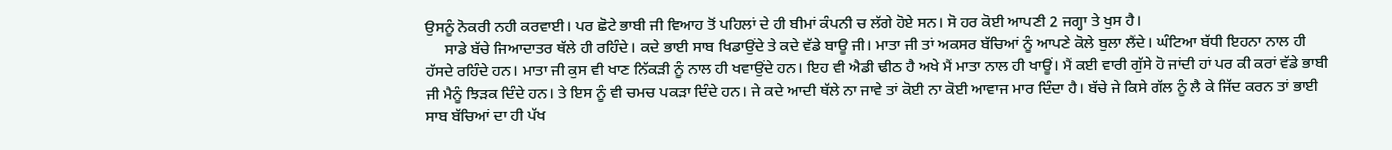ਉਸਨੂੰ ਨੋਕਰੀ ਨਹੀ ਕਰਵਾਈ। ਪਰ ਛੋਟੇ ਭਾਬੀ ਜੀ ਵਿਆਹ ਤੋਂ ਪਹਿਲਾਂ ਦੇ ਹੀ ਬੀਮਾਂ ਕੰਪਨੀ ਚ ਲੱਗੇ ਹੋਏ ਸਨ। ਸੋ ਹਰ ਕੋਈ ਆਪਣੀ 2 ਜਗ੍ਹਾ ਤੇ ਖੁਸ ਹੈ।
     ਸਾਡੇ ਬੱਚੇ ਜਿਆਦਾਤਰ ਥੱਲੇ ਹੀ ਰਹਿੰਦੇ। ਕਦੇ ਭਾਈ ਸਾਬ ਖਿਡਾਉਂਦੇ ਤੇ ਕਦੇ ਵੱਡੇ ਬਾਊ ਜੀ। ਮਾਤਾ ਜੀ ਤਾਂ ਅਕਸਰ ਬੱਚਿਆਂ ਨੂੰ ਆਪਣੇ ਕੋਲੇ ਬੁਲਾ ਲੈਂਦੇ। ਘੰਟਿਆ ਬੱਧੀ ਇਹਨਾ ਨਾਲ ਹੀ ਹੱਸਦੇ ਰਹਿੰਦੇ ਹਨ। ਮਾਤਾ ਜੀ ਕੁਸ ਵੀ ਖਾਣ ਨਿੱਕੜੀ ਨੂੰ ਨਾਲ ਹੀ ਖਵਾਉਂਦੇ ਹਨ। ਇਹ ਵੀ ਐਡੀ ਢੀਠ ਹੈ ਅਖੇ ਮੈਂ ਮਾਤਾ ਨਾਲ ਹੀ ਖਾਊਂ। ਮੈਂ ਕਈ ਵਾਰੀ ਗੁੱਸੇ ਹੋ ਜਾਂਦੀ ਹਾਂ ਪਰ ਕੀ ਕਰਾਂ ਵੱਡੇ ਭਾਬੀ ਜੀ ਮੈਨੂੰ ਝਿੜਕ ਦਿੰਦੇ ਹਨ। ਤੇ ਇਸ ਨੂੰ ਵੀ ਚਮਚ ਪਕੜਾ ਦਿੰਦੇ ਹਨ। ਜੇ ਕਦੇ ਆਦੀ ਥੱਲੇ ਨਾ ਜਾਵੇ ਤਾਂ ਕੋਈ ਨਾ ਕੋਈ ਆਵਾਜ ਮਾਰ ਦਿੰਦਾ ਹੈ। ਬੱਚੇ ਜੇ ਕਿਸੇ ਗੱਲ ਨੂੰ ਲੈ ਕੇ ਜਿੱਦ ਕਰਨ ਤਾਂ ਭਾਈ ਸਾਬ ਬੱਚਿਆਂ ਦਾ ਹੀ ਪੱਖ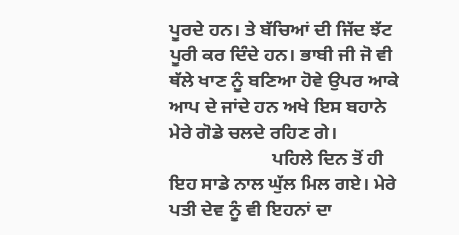ਪੂਰਦੇ ਹਨ। ਤੇ ਬੱਚਿਆਂ ਦੀ ਜਿੱਦ ਝੱਟ ਪੂਰੀ ਕਰ ਦਿੰਦੇ ਹਨ। ਭਾਬੀ ਜੀ ਜੋ ਵੀ ਥੱਲੇ ਖਾਣ ਨੂੰ ਬਣਿਆ ਹੋਵੇ ਉਪਰ ਆਕੇ ਆਪ ਦੇ ਜਾਂਦੇ ਹਨ ਅਖੇ ਇਸ ਬਹਾਨੇ ਮੇਰੇ ਗੋਡੇ ਚਲਦੇ ਰਹਿਣ ਗੇ।
                      ਪਹਿਲੇ ਦਿਨ ਤੋਂ ਹੀ ਇਹ ਸਾਡੇ ਨਾਲ ਘੁੱਲ ਮਿਲ ਗਏ। ਮੇਰੇ ਪਤੀ ਦੇਵ ਨੂੰ ਵੀ ਇਹਨਾਂ ਦਾ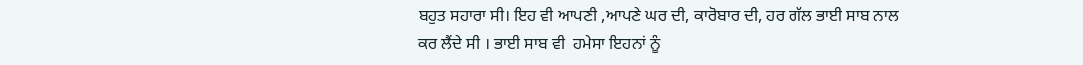ਬਹੁਤ ਸਹਾਰਾ ਸੀ। ਇਹ ਵੀ ਆਪਣੀ ,ਆਪਣੇ ਘਰ ਦੀ, ਕਾਰੋਬਾਰ ਦੀ, ਹਰ ਗੱਲ ਭਾਈ ਸਾਬ ਨਾਲ ਕਰ ਲੈਂਦੇ ਸੀ । ਭਾਈ ਸਾਬ ਵੀ  ਹਮੇਸਾ ਇਹਨਾਂ ਨੂੰ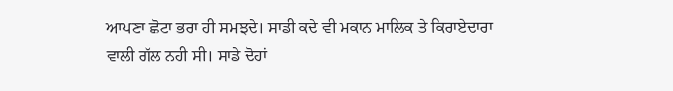ਆਪਣਾ ਛੋਟਾ ਭਰਾ ਹੀ ਸਮਝਦੇ। ਸਾਡੀ ਕਦੇ ਵੀ ਮਕਾਨ ਮਾਲਿਕ ਤੇ ਕਿਰਾਏਦਾਰਾ ਵਾਲੀ ਗੱਲ ਨਹੀ ਸੀ। ਸਾਡੇ ਦੋਹਾਂ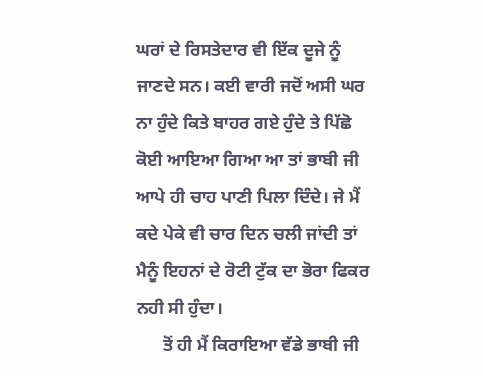ਘਰਾਂ ਦੇ ਰਿਸਤੇਦਾਰ ਵੀ ਇੱਕ ਦੂਜੇ ਨੂੰ ਜਾਣਦੇ ਸਨ। ਕਈ ਵਾਰੀ ਜਦੋਂ ਅਸੀ ਘਰ ਨਾ ਹੁੰਦੇ ਕਿਤੇ ਬਾਹਰ ਗਏ ਹੁੰਦੇ ਤੇ ਪਿੱਛੋ ਕੋਈ ਆਇਆ ਗਿਆ ਆ ਤਾਂ ਭਾਬੀ ਜੀ ਆਪੇ ਹੀ ਚਾਹ ਪਾਣੀ ਪਿਲਾ ਦਿੰਦੇ। ਜੇ ਮੈਂ ਕਦੇ ਪੇਕੇ ਵੀ ਚਾਰ ਦਿਨ ਚਲੀ ਜਾਂਦੀ ਤਾਂ ਮੈਨੂੰ ਇਹਨਾਂ ਦੇ ਰੋਟੀ ਟੁੱਕ ਦਾ ਭੋਰਾ ਫਿਕਰ ਨਹੀ ਸੀ ਹੁੰਦਾ।
      ਤੋਂ ਹੀ ਮੈਂ ਕਿਰਾਇਆ ਵੱਡੇ ਭਾਬੀ ਜੀ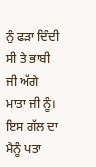ਨੁੰ ਫੜਾ ਦਿੰਦੀ ਸੀ ਤੇ ਭਾਬੀ ਜੀ ਅੱਗੇ ਮਾਤਾ ਜੀ ਨੂੰ। ਇਸ ਗੱਲ ਦਾ ਮੈਨੂੰ ਪਤਾ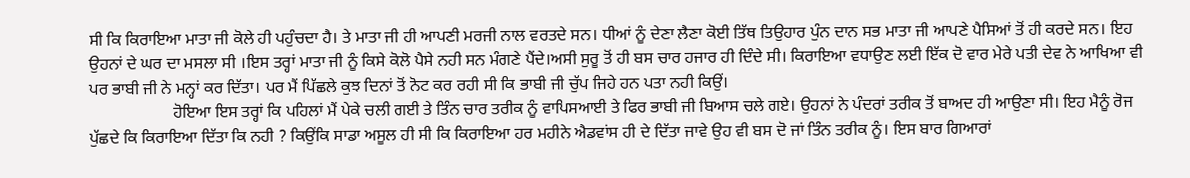ਸੀ ਕਿ ਕਿਰਾਇਆ ਮਾਤਾ ਜੀ ਕੋਲੇ ਹੀ ਪਹੁੰਚਦਾ ਹੈ। ਤੇ ਮਾਤਾ ਜੀ ਹੀ ਆਪਣੀ ਮਰਜੀ ਨਾਲ ਵਰਤਦੇ ਸਨ। ਧੀਆਂ ਨੂੰ ਦੇਣਾ ਲੈਣਾ ਕੋਈ ਤਿੱਥ ਤਿਉਹਾਰ ਪੁੰਨ ਦਾਨ ਸਭ ਮਾਤਾ ਜੀ ਆਪਣੇ ਪੈਸਿਆਂ ਤੋਂ ਹੀ ਕਰਦੇ ਸਨ। ਇਹ ਉਹਨਾਂ ਦੇ ਘਰ ਦਾ ਮਸਲਾ ਸੀ ।ਇਸ ਤਰ੍ਹਾਂ ਮਾਤਾ ਜੀ ਨੂੰ ਕਿਸੇ ਕੋਲੋ ਪੈਸੇ ਨਹੀ ਸਨ ਮੰਗਣੇ ਪੈਂਦੇ।ਅਸੀ ਸੁਰੂ ਤੋਂ ਹੀ ਬਸ ਚਾਰ ਹਜਾਰ ਹੀ ਦਿੰਦੇ ਸੀ। ਕਿਰਾਇਆ ਵਧਾਉਣ ਲਈ ਇੱਕ ਦੋ ਵਾਰ ਮੇਰੇ ਪਤੀ ਦੇਵ ਨੇ ਆਖਿਆ ਵੀ ਪਰ ਭਾਬੀ ਜੀ ਨੇ ਮਨ੍ਹਾਂ ਕਰ ਦਿੱਤਾ। ਪਰ ਮੈਂ ਪਿੱਛਲੇ ਕੁਝ ਦਿਨਾਂ ਤੋਂ ਨੋਟ ਕਰ ਰਹੀ ਸੀ ਕਿ ਭਾਬੀ ਜੀ ਚੁੱਪ ਜਿਹੇ ਹਨ ਪਤਾ ਨਹੀ ਕਿਉਂ।
                    ਹੋਇਆ ਇਸ ਤਰ੍ਹਾਂ ਕਿ ਪਹਿਲਾਂ ਮੈਂ ਪੇਕੇ ਚਲੀ ਗਈ ਤੇ ਤਿੰਨ ਚਾਰ ਤਰੀਕ ਨੂੰ ਵਾਪਿਸਆਈ ਤੇ ਫਿਰ ਭਾਬੀ ਜੀ ਬਿਆਸ ਚਲੇ ਗਏ। ਉਹਨਾਂ ਨੇ ਪੰਦਰਾਂ ਤਰੀਕ ਤੋਂ ਬਾਅਦ ਹੀ ਆਉਣਾ ਸੀ। ਇਹ ਮੈਨੂੰ ਰੋਜ ਪੁੱਛਦੇ ਕਿ ਕਿਰਾਇਆ ਦਿੱਤਾ ਕਿ ਨਹੀ ? ਕਿਉਂਕਿ ਸਾਡਾ ਅਸੂਲ ਹੀ ਸੀ ਕਿ ਕਿਰਾਇਆ ਹਰ ਮਹੀਨੇ ਐਡਵਾਂਸ ਹੀ ਦੇ ਦਿੱਤਾ ਜਾਵੇ ਉਹ ਵੀ ਬਸ ਦੋ ਜਾਂ ਤਿੰਨ ਤਰੀਕ ਨੂੰ। ਇਸ ਬਾਰ ਗਿਆਰਾਂ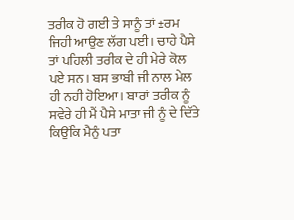ਤਰੀਕ ਹੋ ਗਈ ਤੇ ਸਾਨੂੰ ਤਾਂ ±ਰਮ ਜਿਹੀ ਆਉਣ ਲੱਗ ਪਈ। ਚਾਹੇ ਪੈਸੇ ਤਾਂ ਪਹਿਲੀ ਤਰੀਕ ਦੇ ਹੀ ਮੇਰੇ ਕੋਲ ਪਏ ਸਨ। ਬਸ ਭਾਬੀ ਜੀ ਨਾਲ ਮੇਲ ਹੀ ਨਹੀ ਹੋਇਆ। ਬਾਰਾਂ ਤਰੀਕ ਨੂੰ ਸਵੇਰੇ ਹੀ ਮੈਂ ਪੈਸੇ ਮਾਤਾ ਜੀ ਨੂੰ ਦੇ ਦਿੱਤੇ ਕਿਉਂਕਿ ਮੈਨੁੰ ਪਤਾ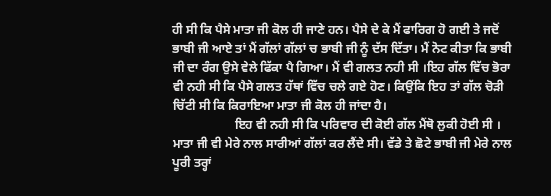ਹੀ ਸੀ ਕਿ ਪੈਸੇ ਮਾਤਾ ਜੀ ਕੋਲ ਹੀ ਜਾਣੇ ਹਨ। ਪੈਸੇ ਦੇ ਕੇ ਮੈਂ ਫਾਰਿਗ ਹੋ ਗਈ ਤੇ ਜਦੋਂ ਭਾਬੀ ਜੀ ਆਏ ਤਾਂ ਮੈਂ ਗੱਲਾਂ ਗੱਲਾਂ ਚ ਭਾਬੀ ਜੀ ਨੂੰ ਦੱਸ ਦਿੱਤਾ। ਮੈਂ ਨੋਟ ਕੀਤਾ ਕਿ ਭਾਬੀ ਜੀ ਦਾ ਰੰਗ ਉਸੇ ਵੇਲੇ ਫਿੱਕਾ ਪੈ ਗਿਆ। ਮੈਂ ਵੀ ਗਲਤ ਨਹੀ ਸੀ ।ਇਹ ਗੱਲ ਵਿੱਚ ਭੋਰਾ ਵੀ ਨਹੀ ਸੀ ਕਿ ਪੈਸੇ ਗਲਤ ਹੱਥਾਂ ਵਿੱਚ ਚਲੇ ਗਏ ਹੋਣ। ਕਿਉਂਕਿ ਇਹ ਤਾਂ ਗੱਲ ਚੋੜੀ ਚਿੱਟੀ ਸੀ ਕਿ ਕਿਰਾਇਆ ਮਾਤਾ ਜੀ ਕੋਲ ਹੀ ਜਾਂਦਾ ਹੈ।
                    ਇਹ ਵੀ ਨਹੀ ਸੀ ਕਿ ਪਰਿਵਾਰ ਦੀ ਕੋਈ ਗੱਲ ਮੈਂਥੋ ਲੁਕੀ ਹੋਈ ਸੀ । ਮਾਤਾ ਜੀ ਵੀ ਮੇਰੇ ਨਾਲ ਸਾਰੀਆਂ ਗੱਲਾਂ ਕਰ ਲੈਂਦੇ ਸੀ। ਵੱਡੇ ਤੇ ਛੋਟੇ ਭਾਬੀ ਜੀ ਮੇਰੇ ਨਾਲ ਪੂਰੀ ਤਰ੍ਹਾਂ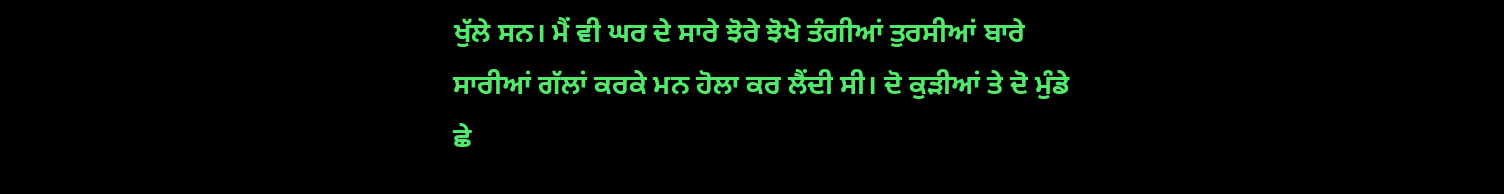ਖੁੱਲੇ ਸਨ। ਮੈਂ ਵੀ ਘਰ ਦੇ ਸਾਰੇ ਝੋਰੇ ਝੋਖੇ ਤੰਗੀਆਂ ਤੁਰਸੀਆਂ ਬਾਰੇ ਸਾਰੀਆਂ ਗੱਲਾਂ ਕਰਕੇ ਮਨ ਹੋਲਾ ਕਰ ਲੈਂਦੀ ਸੀ। ਦੋ ਕੁੜੀਆਂ ਤੇ ਦੋ ਮੁੰਡੇ ਛੇ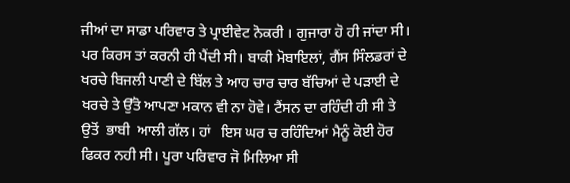ਜੀਆਂ ਦਾ ਸਾਡਾ ਪਰਿਵਾਰ ਤੇ ਪ੍ਰਾਈਵੇਟ ਨੋਕਰੀ । ਗੁਜਾਰਾ ਹੋ ਹੀ ਜਾਂਦਾ ਸੀ। ਪਰ ਕਿਰਸ ਤਾਂ ਕਰਨੀ ਹੀ ਪੈਂਦੀ ਸੀ। ਬਾਕੀ ਮੋਬਾਇਲਾਂ, ਗੈਂਸ ਸਿੰਲਡਰਾਂ ਦੇ ਖਰਚੇ ਬਿਜਲੀ ਪਾਣੀ ਦੇ ਬਿੱਲ ਤੇ ਆਹ ਚਾਰ ਚਾਰ ਬੱਚਿਆਂ ਦੇ ਪੜਾਈ ਦੇ ਖਰਚੇ ਤੇ ਉੱਤੋ ਆਪਣਾ ਮਕਾਨ ਵੀ ਨਾ ਹੋਵੇ। ਟੈਂਸਨ ਦਾ ਰਹਿੰਦੀ ਹੀ ਸੀ ਤੇ ਉਤੋਂ  ਭਾਬੀ  ਆਲੀ ਗੱਲ। ਹਾਂ   ਇਸ ਘਰ ਚ ਰਹਿੰਦਿਆਂ ਮੈਨੂੰ ਕੋਈ ਹੋਰ ਫਿਕਰ ਨਹੀ ਸੀ। ਪੂਰਾ ਪਰਿਵਾਰ ਜੋ ਮਿਲਿਆ ਸੀ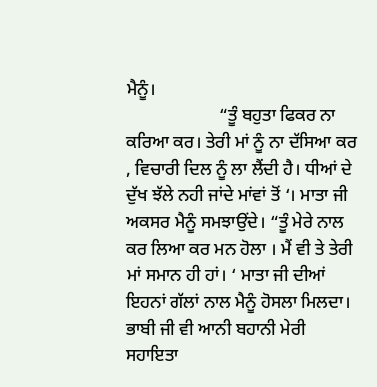ਮੈਨੂੰ।
                     “ਤੂੰ ਬਹੁਤਾ ਫਿਕਰ ਨਾ ਕਰਿਆ ਕਰ। ਤੇਰੀ ਮਾਂ ਨੂੰ ਨਾ ਦੱਸਿਆ ਕਰ , ਵਿਚਾਰੀ ਦਿਲ ਨੂੰ ਲਾ ਲੈਂਦੀ ਹੈ। ਧੀਆਂ ਦੇ ਦੁੱਖ ਝੱਲੇ ਨਹੀ ਜਾਂਦੇ ਮਾਂਵਾਂ ਤੋਂ ‘। ਮਾਤਾ ਜੀ ਅਕਸਰ ਮੈਨੂੰ ਸਮਝਾਉਂਦੇ। “ਤੂੰ ਮੇਰੇ ਨਾਲ ਕਰ ਲਿਆ ਕਰ ਮਨ ਹੋਲਾ । ਮੈਂ ਵੀ ਤੇ ਤੇਰੀ ਮਾਂ ਸਮਾਨ ਹੀ ਹਾਂ। ‘ ਮਾਤਾ ਜੀ ਦੀਆਂ ਇਹਨਾਂ ਗੱਲਾਂ ਨਾਲ ਮੈਨੂੰ ਹੋਸਲਾ ਮਿਲਦਾ। ਭਾਬੀ ਜੀ ਵੀ ਆਨੀ ਬਹਾਨੀ ਮੇਰੀ ਸਹਾਇਤਾ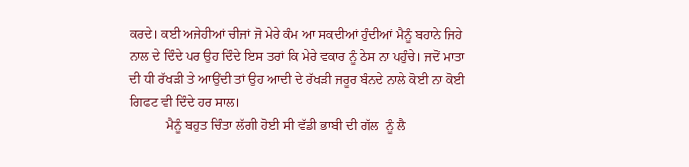ਕਰਦੇ। ਕਈ ਅਜੇਹੀਆਂ ਚੀਜਾਂ ਜੋ ਮੇਰੇ ਕੰਮ ਆ ਸਕਦੀਆਂ ਹੁੰਦੀਆਂ ਮੈਨੂੰ ਬਹਾਨੇ ਜਿਹੇ ਨਾਲ ਦੇ ਦਿੰਦੇ ਪਰ ਉਹ ਦਿੰਦੇ ਇਸ ਤਰਾਂ ਕਿ ਮੇਰੇ ਵਕਾਰ ਨੂੰ ਠੇਸ ਨਾ ਪਹੁੰਚੇ। ਜਦੋਂ ਮਾਤਾ ਦੀ ਧੀ ਰੱਖੜੀ ਤੇ ਆਉਂਦੀ ਤਾਂ ਉਹ ਆਦੀ ਦੇ ਰੱਖੜੀ ਜਰੂਰ ਬੰਨਦੇ ਨਾਲੇ ਕੋਈ ਨਾ ਕੋਈ ਗਿਫਟ ਵੀ ਦਿੰਦੇ ਹਰ ਸਾਲ।
           ਮੈਨੂੰ ਬਹੁਤ ਚਿੰਤਾ ਲੱਗੀ ਹੋਈ ਸੀ ਵੱਡੀ ਭਾਬੀ ਦੀ ਗੱਲ  ਨੂੰ ਲੈ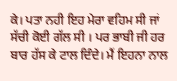ਕੇ। ਪਤਾ ਨਹੀ ਇਹ ਮੇਰਾ ਵਹਿਮ ਸੀ ਜਾਂ ਸੱਚੀ ਕੋਈ ਗੱਲ ਸੀ । ਪਰ ਭਾਬੀ ਜੀ ਹਰ ਬਾਰ ਹੱਸ ਕੇ ਟਾਲ ਦਿੰਦੇ। ਮੈਂ ਇਹਨਾ ਨਾਲ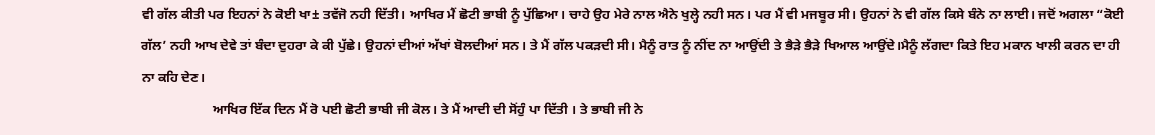ਵੀ ਗੱਲ ਕੀਤੀ ਪਰ ਇਹਨਾਂ ਨੇ ਕੋਈ ਖਾ± ਤਵੱਜੋ ਨਹੀ ਦਿੱਤੀ। ਆਖਿਰ ਮੈਂ ਛੋਟੀ ਭਾਬੀ ਨੂੰ ਪੁੱਛਿਆ। ਚਾਹੇ ਉਹ ਮੇਰੇ ਨਾਲ ਐਨੇ ਖੁਲ੍ਹੇ ਨਹੀ ਸਨ। ਪਰ ਮੈਂ ਵੀ ਮਜਬੂਰ ਸੀ। ਉਹਨਾਂ ਨੇ ਵੀ ਗੱਲ ਕਿਸੇ ਬੰਨੇ ਨਾ ਲਾਈ। ਜਦੋਂ ਅਗਲਾ “ਕੋਈ ਗੱਲ’ ਨਹੀ ਆਖ ਦੇਵੇ ਤਾਂ ਬੰਦਾ ਦੁਹਰਾ ਕੇ ਕੀ ਪੁੱਛੇ। ਉਹਨਾਂ ਦੀਆਂ ਅੱਖਾਂ ਬੋਲਦੀਆਂ ਸਨ। ਤੇ ਮੈਂ ਗੱਲ ਪਕੜਦੀ ਸੀ। ਮੈਨੂੰ ਰਾਤ ਨੂੰ ਨੀਂਦ ਨਾ ਆਉਂਦੀ ਤੇ ਭੈੜੇ ਭੈੜੇ ਖਿਆਲ ਆਉਂਦੇ।ਮੈਨੂੰ ਲੱਗਦਾ ਕਿਤੇ ਇਹ ਮਕਾਨ ਖਾਲੀ ਕਰਨ ਦਾ ਹੀ ਨਾ ਕਹਿ ਦੇਣ।
                     ਆਖਿਰ ਇੱਕ ਦਿਨ ਮੈਂ ਰੋ ਪਈ ਛੋਟੀ ਭਾਬੀ ਜੀ ਕੋਲ। ਤੇ ਮੈਂ ਆਦੀ ਦੀ ਸੋਂਹੁੰ ਪਾ ਦਿੱਤੀ । ਤੇ ਭਾਬੀ ਜੀ ਨੇ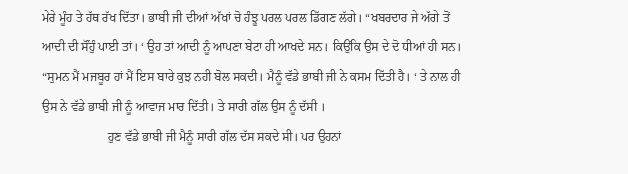ਮੇਰੇ ਮੂੰਹ ਤੇ ਹੱਥ ਰੱਖ ਦਿੱਤਾ। ਭਾਬੀ ਜੀ ਦੀਆਂ ਅੱਖਾਂ ਚੋ ਹੰਝੂ ਪਰਲ ਪਰਲ ਡਿੱਗਣ ਲੱਗੇ। “ਖਬਰਦਾਰ ਜੇ ਅੱਗੇ ਤੋਂ ਆਦੀ ਦੀ ਸੌਂਹੁੰ ਪਾਈ ਤਾਂ। ‘ ਉਹ ਤਾਂ ਆਦੀ ਨੂੰ ਆਪਣਾ ਬੇਟਾ ਹੀ ਆਖਦੇ ਸਨ। ਕਿਉਂਕਿ ਉਸ ਦੇ ਦੋ ਧੀਆਂ ਹੀ ਸਨ। “ਸੁਮਨ ਮੈਂ ਮਜਬੂਰ ਹਾਂ ਮੈਂ ਇਸ ਬਾਰੇ ਕੁਝ ਨਹੀ ਬੋਲ ਸਕਦੀ। ਮੈਨੂੰ ਵੱਡੇ ਭਾਬੀ ਜੀ ਨੇ ਕਸਮ ਦਿੱਤੀ ਹੈ। ‘ ਤੇ ਨਾਲ ਹੀ ਉਸ ਨੇ ਵੱਡੇ ਭਾਬੀ ਜੀ ਨੂੰ ਆਵਾਜ ਮਾਰ ਦਿੱਤੀ। ਤੇ ਸਾਰੀ ਗੱਲ ਉਸ ਨੂੰ ਦੱਸੀ ।
                     ਹੁਣ ਵੱਡੇ ਭਾਬੀ ਜੀ ਮੈਨੂੰ ਸਾਰੀ ਗੱਲ ਦੱਸ ਸਕਦੇ ਸੀ। ਪਰ ਉਹਨਾਂ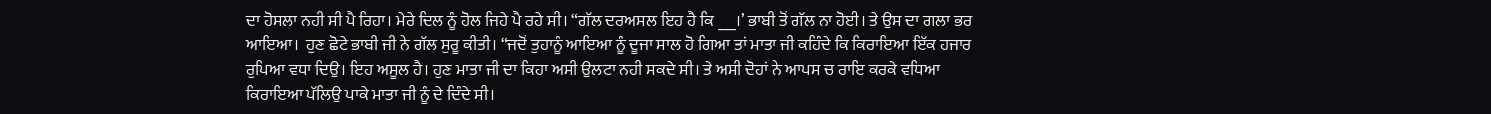ਦਾ ਹੋਸਲਾ ਨਹੀ ਸੀ ਪੈ ਰਿਹਾ। ਮੇਰੇ ਦਿਲ ਨੂੰ ਹੋਲ ਜਿਹੇ ਪੈ ਰਹੇ ਸੀ। “ਗੱਲ ਦਰਅਸਲ ਇਹ ਹੈ ਕਿ ___।’ ਭਾਬੀ ਤੋਂ ਗੱਲ ਨਾ ਹੋਈ। ਤੇ ਉਸ ਦਾ ਗਲਾ ਭਰ ਆਇਆ।  ਹੁਣ ਛੋਟੇ ਭਾਬੀ ਜੀ ਨੇ ਗੱਲ ਸੁਰੂ ਕੀਤੀ। “ਜਦੋਂ ਤੁਹਾਨੂੰ ਆਇਆ ਨੂੰ ਦੂਜਾ ਸਾਲ ਹੋ ਗਿਆ ਤਾਂ ਮਾਤਾ ਜੀ ਕਹਿੰਦੇ ਕਿ ਕਿਰਾਇਆ ਇੱਕ ਹਜਾਰ ਰੁਪਿਆ ਵਧਾ ਦਿਉ। ਇਹ ਅਸੂਲ ਹੈ। ਹੁਣ ਮਾਤਾ ਜੀ ਦਾ ਕਿਹਾ ਅਸੀ ਉਲਟਾ ਨਹੀ ਸਕਦੇ ਸੀ। ਤੇ ਅਸੀ ਦੋਹਾਂ ਨੇ ਆਪਸ ਚ ਰਾਇ ਕਰਕੇ ਵਧਿਆ ਕਿਰਾਇਆ ਪੱਲਿਉ ਪਾਕੇ ਮਾਤਾ ਜੀ ਨੂੰ ਦੇ ਦਿੰਦੇ ਸੀ।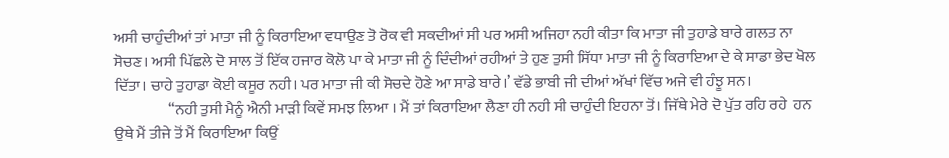ਅਸੀ ਚਾਹੁੰਦੀਆਂ ਤਾਂ ਮਾਤਾ ਜੀ ਨੂੰ ਕਿਰਾਇਆ ਵਧਾਉਣ ਤੋ ਰੋਕ ਵੀ ਸਕਦੀਆਂ ਸੀ ਪਰ ਅਸੀ ਅਜਿਹਾ ਨਹੀ ਕੀਤਾ ਕਿ ਮਾਤਾ ਜੀ ਤੁਹਾਡੇ ਬਾਰੇ ਗਲਤ ਨਾ ਸੋਚਣ। ਅਸੀ ਪਿੱਛਲੇ ਦੋ ਸਾਲ ਤੋਂ ਇੱਕ ਹਜਾਰ ਕੋਲੋ ਪਾ ਕੇ ਮਾਤਾ ਜੀ ਨੂੰ ਦਿੰਦੀਆਂ ਰਹੀਆਂ ਤੇ ਹੁਣ ਤੁਸੀ ਸਿੱਧਾ ਮਾਤਾ ਜੀ ਨੂੰ ਕਿਰਾਇਆ ਦੇ ਕੇ ਸਾਡਾ ਭੇਦ ਖੋਲ  ਦਿੱਤਾ। ਚਾਹੇ ਤੁਹਾਡਾ ਕੋਈ ਕਸੂਰ ਨਹੀ। ਪਰ ਮਾਤਾ ਜੀ ਕੀ ਸੋਚਦੇ ਹੋਣੇ ਆ ਸਾਡੇ ਬਾਰੇ।’ ਵੱਡੇ ਭਾਬੀ ਜੀ ਦੀਆਂ ਅੱਖਾਂ ਵਿੱਚ ਅਜੇ ਵੀ ਹੰਝੂ ਸਨ।
                  “ਨਹੀ ਤੁਸੀ ਮੈਨੂੰ ਐਨੀ ਮਾੜੀ ਕਿਵੇਂ ਸਮਝ ਲਿਆ । ਮੈਂ ਤਾਂ ਕਿਰਾਇਆ ਲੈਣਾ ਹੀ ਨਹੀ ਸੀ ਚਾਹੁੰਦੀ ਇਹਨਾ ਤੋਂ। ਜਿੱਥੇ ਮੇਰੇ ਦੋ ਪੁੱਤ ਰਹਿ ਰਹੇ  ਹਨ ਉਥੇ ਮੈਂ ਤੀਜੇ ਤੋਂ ਮੈਂ ਕਿਰਾਇਆ ਕਿਉਂ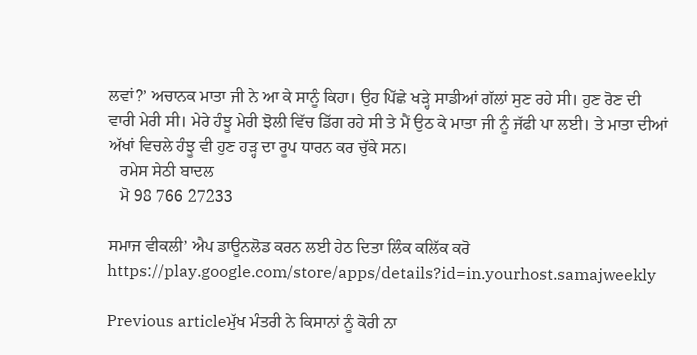ਲਵਾਂ?’ ਅਚਾਨਕ ਮਾਤਾ ਜੀ ਨੇ ਆ ਕੇ ਸਾਨੂੰ ਕਿਹਾ। ਉਹ ਪਿੱਛੇ ਖੜ੍ਹੇ ਸਾਡੀਆਂ ਗੱਲਾਂ ਸੁਣ ਰਹੇ ਸੀ। ਹੁਣ ਰੋਣ ਦੀ ਵਾਰੀ ਮੇਰੀ ਸੀ। ਮੇਰੇ ਹੰਝੂ ਮੇਰੀ ਝੋਲੀ ਵਿੱਚ ਡਿੱਗ ਰਹੇ ਸੀ ਤੇ ਮੈਂ ਉਠ ਕੇ ਮਾਤਾ ਜੀ ਨੂੰ ਜੱਫੀ ਪਾ ਲਈ। ਤੇ ਮਾਤਾ ਦੀਆਂ ਅੱਖਾਂ ਵਿਚਲੇ ਹੰਝੂ ਵੀ ਹੁਣ ਹੜ੍ਹ ਦਾ ਰੂਪ ਧਾਰਨ ਕਰ ਚੁੱਕੇ ਸਨ।
   ਰਮੇਸ ਸੇਠੀ ਬਾਦਲ
   ਮੋ 98 766 27233

ਸਮਾਜ ਵੀਕਲੀ’ ਐਪ ਡਾਊਨਲੋਡ ਕਰਨ ਲਈ ਹੇਠ ਦਿਤਾ ਲਿੰਕ ਕਲਿੱਕ ਕਰੋ
https://play.google.com/store/apps/details?id=in.yourhost.samajweekly

Previous articleਮੁੱਖ ਮੰਤਰੀ ਨੇ ਕਿਸਾਨਾਂ ਨੂੰ ਕੋਰੀ ਨਾ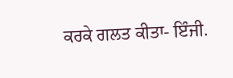ਕਰਕੇ ਗਲਤ ਕੀਤਾ- ਇੰਜੀ.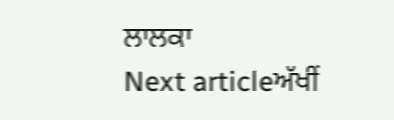ਲਾਲਕਾ
Next articleਅੱਖੀਂ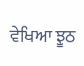ਵੇਖਿਆ ਝੂਠ